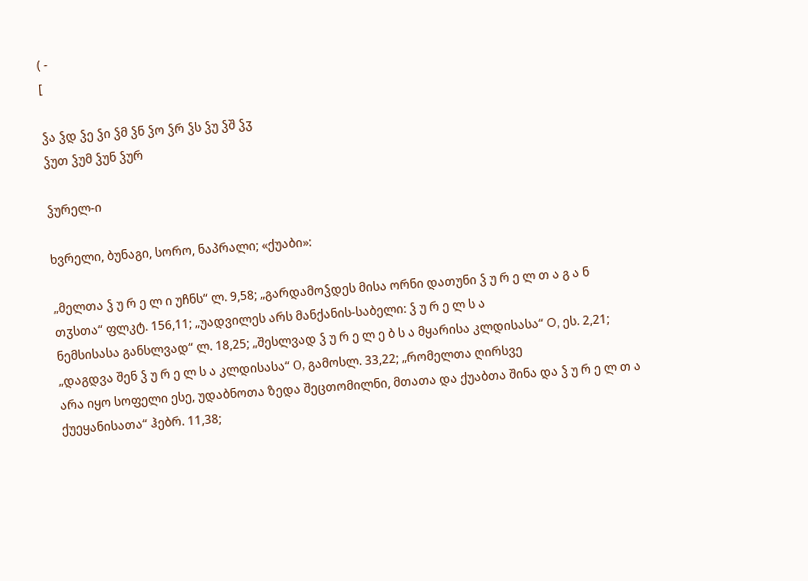( -
[

ჴა ჴდ ჴე ჴი ჴმ ჴნ ჴო ჴრ ჴს ჴუ ჴშ ჴჳ
ჴუთ ჴუმ ჴუნ ჴურ

ჴურელ-ი

ხვრელი, ბუნაგი, სორო, ნაპრალი; «ქუაბი»:

„მელთა ჴ უ რ ე ლ ი უჩნს“ ლ. 9,58; „გარდამოჴდეს მისა ორნი დათუნი ჴ უ რ ე ლ თ ა გ ა ნ თჳსთა“ ფლკტ. 156,11; „უადვილეს არს მანქანის-საბელი: ჴ უ რ ე ლ ს ა
ნემსისასა განსლვად“ ლ. 18,25; „შესლვად ჴ უ რ ე ლ ე ბ ს ა მყარისა კლდისასა“ O, ეს. 2,21; „დაგდვა შენ ჴ უ რ ე ლ ს ა კლდისასა“ Ο, გამოსლ. 33,22; „რომელთა ღირსვე
არა იყო სოფელი ესე, უდაბნოთა ზედა შეცთომილნი, მთათა და ქუაბთა შინა და ჴ უ რ ე ლ თ ა ქუეყანისათა“ ჰებრ. 11,38;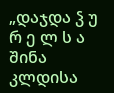„დაჯდა ჴ უ რ ე ლ ს ა შინა კლდისა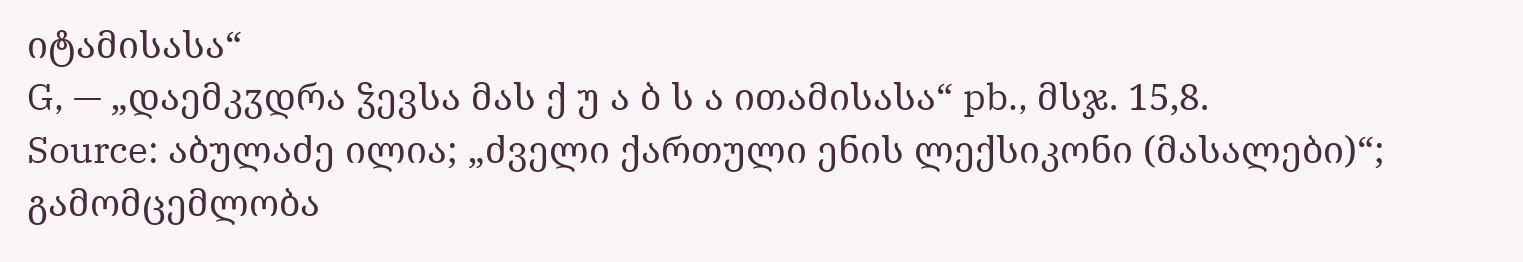იტამისასა“
G, — „დაემკჳდრა ჴევსა მას ქ უ ა ბ ს ა ითამისასა“ pb., მსჯ. 15,8.
Source: აბულაძე ილია; „ძველი ქართული ენის ლექსიკონი (მასალები)“; გამომცემლობა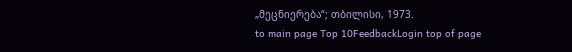„მეცნიერება“; თბილისი, 1973.
to main page Top 10FeedbackLogin top of page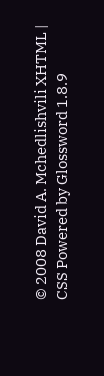© 2008 David A. Mchedlishvili XHTML | CSS Powered by Glossword 1.8.9